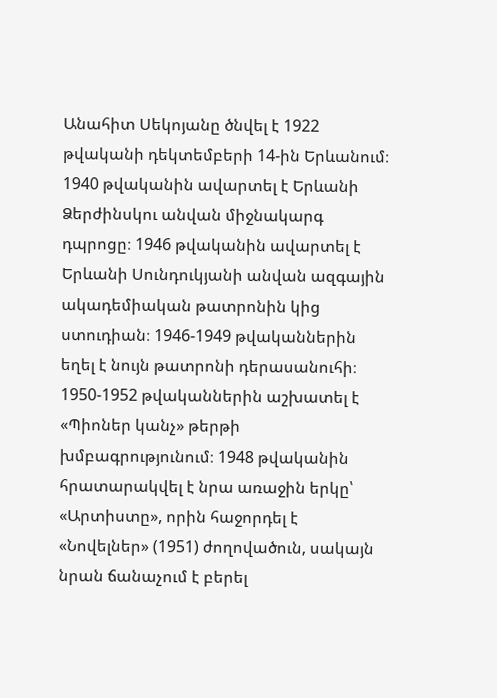Անահիտ Սեկոյանը ծնվել է 1922 թվականի դեկտեմբերի 14-ին Երևանում։ 1940 թվականին ավարտել է Երևանի Ձերժինսկու անվան միջնակարգ դպրոցը։ 1946 թվականին ավարտել է Երևանի Սունդուկյանի անվան ազգային ակադեմիական թատրոնին կից ստուդիան։ 1946-1949 թվականներին եղել է նույն թատրոնի դերասանուհի։ 1950-1952 թվականներին աշխատել է «Պիոներ կանչ» թերթի խմբագրությունում։ 1948 թվականին հրատարակվել է նրա առաջին երկը՝ «Արտիստը», որին հաջորդել է «Նովելներ» (1951) ժողովածուն, սակայն նրան ճանաչում է բերել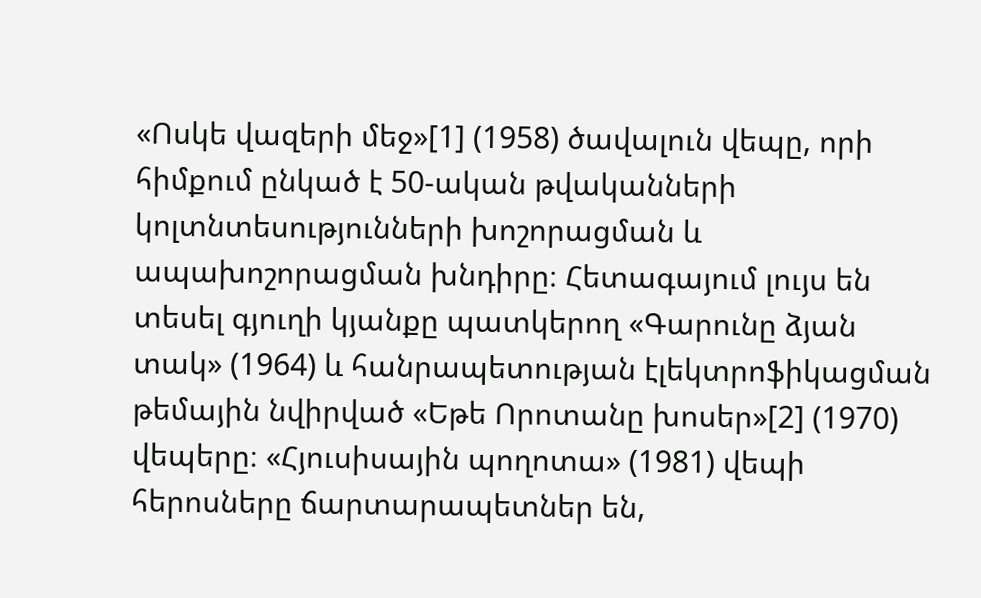«Ոսկե վազերի մեջ»[1] (1958) ծավալուն վեպը, որի հիմքում ընկած է 50-ական թվականների կոլտնտեսությունների խոշորացման և ապախոշորացման խնդիրը։ Հետագայում լույս են տեսել գյուղի կյանքը պատկերող «Գարունը ձյան տակ» (1964) և հանրապետության էլեկտրոֆիկացման թեմային նվիրված «Եթե Որոտանը խոսեր»[2] (1970) վեպերը։ «Հյուսիսային պողոտա» (1981) վեպի հերոսները ճարտարապետներ են,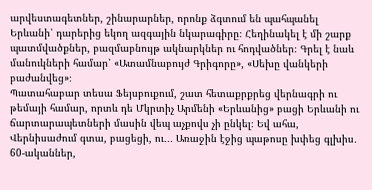արվեստագետներ, շինարարներ, որոնք ձգտում են պահպանել Երևանի՝ դարերից եկող ազգային նկարագիրը։ Հեղինակել է մի շարք պատմվածքներ, բազմաբնույթ ակնարկներ ու հոդվածներ։ Գրել է նաև մանուկների համար՝ «Ատամնաբույժ Գրիգորը», «Սեխը վանկերի բաժանվեց»։
Պատահաբար տեսա Ֆեյսբուքում, շատ հետաքրքրեց վերնագրի ու թեմայի համար, որտև դե Մկրտիչ Արմենի «Երևանից» բացի Երևանի ու ճարտարապետների մասին վեպ աչքովս չի ընկել։ Եվ ահա, Վերնիսաժում գտա, բացեցի, ու․․․ Առաջին էջից պաթոսը խփեց գլխիս․ 60-ականներ,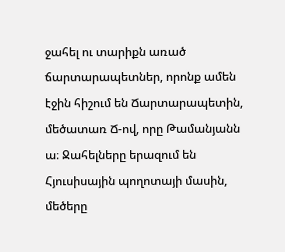ջահել ու տարիքն առած ճարտարապետներ, որոնք ամեն էջին հիշում են Ճարտարապետին, մեծատառ Ճ-ով, որը Թամանյանն ա։ Ջահելները երազում են Հյուսիսային պողոտայի մասին, մեծերը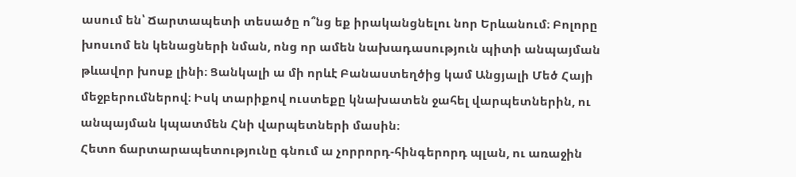ասում են՝ Ճարտապետի տեսածը ո՞նց եք իրականցնելու նոր Երևանում։ Բոլորը խոսւոմ են կենացների նման, ոնց որ ամեն նախադասություն պիտի անպայման թևավոր խոսք լինի։ Ցանկալի ա մի որևէ Բանաստեղծից կամ Անցյալի Մեծ Հայի մեջբերումներով։ Իսկ տարիքով ուստեքը կնախատեն ջահել վարպետներին, ու անպայման կպատմեն Հնի վարպետների մասին։
Հետո ճարտարապետությունը գնում ա չորրորդ-հինգերորդ պլան, ու առաջին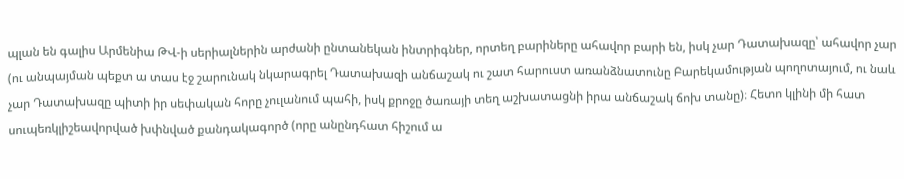պլան են գալիս Արմենիա ԹՎ-ի սերիալներին արժանի ընտանեկան ինտրիգներ, որտեղ բարիները ահավոր բարի են, իսկ չար Դատախազը՝ ահավոր չար (ու անպայման պեքտ ա տաս էջ շարունակ նկարագրել Դատախազի անճաշակ ու շատ հարուստ առանձնատունը Բարեկամության պողոտայում, ու նաև չար Դատախազը պիտի իր սեփական հորը չուլանում պահի, իսկ քրոջը ծառայի տեղ աշխատացնի իրա անճաշակ ճոխ տանը)։ Հետո կլինի մի հատ սուպեռկլիշեավորված խփնված քանդակագործ (որը անընդհատ հիշում ա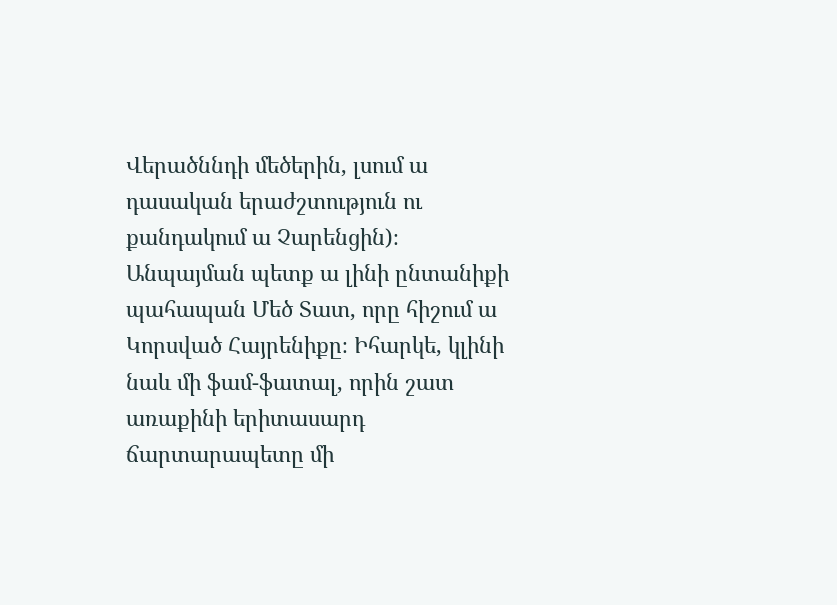Վերածննդի մեծերին, լսում ա դասական երաժշտություն ու քանդակում ա Չարենցին)։ Անպայման պետք ա լինի ընտանիքի պահապան Մեծ Տատ, որը հիշում ա Կորսված Հայրենիքը։ Իհարկե, կլինի նաև մի ֆամ-ֆատալ, որին շատ առաքինի երիտասարդ ճարտարապետը մի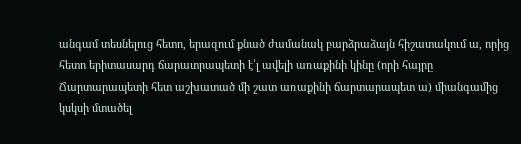անգամ տեսնելուց հետո, երազում քնած ժամանակ բարձրաձայն հիշատակում ա, որից հետո երիտասարդ ճարատրապետի է՛լ ավելի առաքինի կինը (որի հայրը Ճարտարապետի հետ աշխատած մի շատ առաքինի ճարտարապետ ա) միանգամից կսկսի մտածել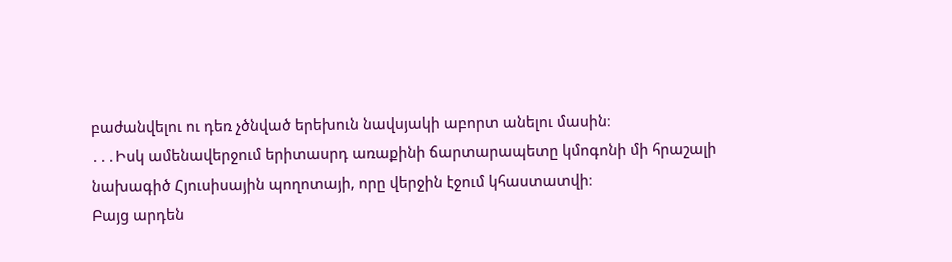բաժանվելու ու դեռ չծնված երեխուն նավսյակի աբորտ անելու մասին։
․․․Իսկ ամենավերջում երիտասրդ առաքինի ճարտարապետը կմոգոնի մի հրաշալի նախագիծ Հյուսիսային պողոտայի, որը վերջին էջում կհաստատվի։
Բայց արդեն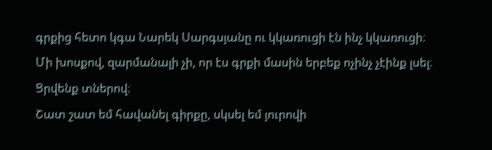գրքից հետո կգա Նարեկ Սարգսյանը ու կկառուցի էն ինչ կկառուցի։
Մի խոսքով, զարմանալի չի, որ էս գրքի մասին երբեք ոչինչ չէինք լսել։ Ցրվենք տներով։
Շատ շատ եմ հավանել գիրքը, սկսել եմ յուրովի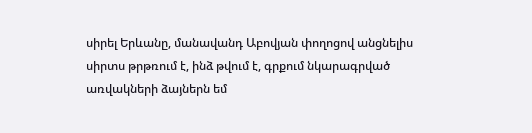սիրել Երևանը, մանավանդ Աբովյան փողոցով անցնելիս սիրտս թրթռում է, ինձ թվում է, գրքում նկարագրված առվակների ձայներն եմ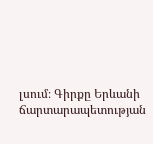լսում։ Գիրքը Երևանի ճարտարապետության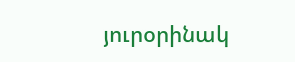յուրօրինակ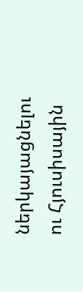ներկայացնելու ու Հյուսիսային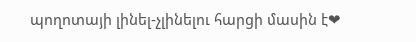պողոտայի լինել-չլինելու հարցի մասին է❤